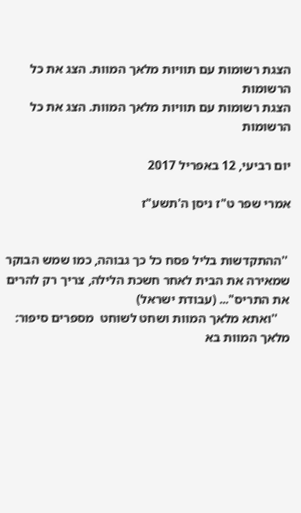הצגת רשומות עם תוויות מלאך המוות. הצג את כל הרשומות
הצגת רשומות עם תוויות מלאך המוות. הצג את כל הרשומות

יום רביעי, 12 באפריל 2017

אמרי שפר ט"ז ניסן ה'תשע"ז


 ''ההתקדשות בליל פסח כל כך גבוהה, כמו שמש הבוקר שמאירה את הבית לאחר חשכת הלילה, צריך רק להרים את התריס"... (עבודת ישראל)
    ''ואתא מלאך המוות ושחט לשוחט  מספרים סיפור: מלאך המוות בא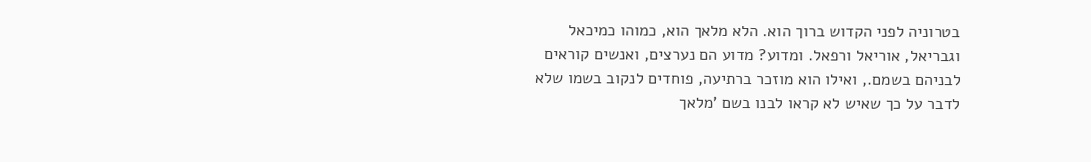בטרוניה לפני הקדוש ברוך הוא. הלא מלאך הוא, כמוהו כמיכאל וגבריאל, אוריאל ורפאל. ומדוע? מדוע הם נערצים, ואנשים קוראים לבניהם בשמם., ואילו הוא מוזכר ברתיעה, פוחדים לנקוב בשמו שלא לדבר על כך שאיש לא קראו לבנו בשם 'מלאך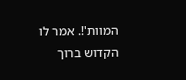המוות'!. אמר לו הקדוש ברוך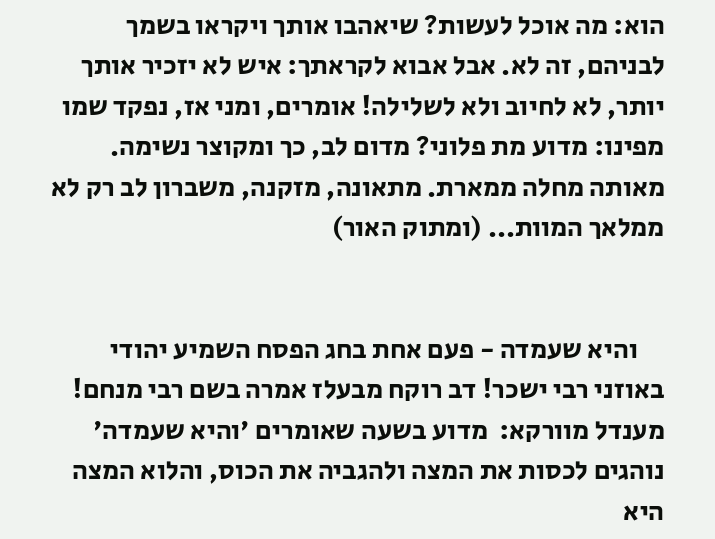הוא: מה אוכל לעשות? שיאהבו אותך ויקראו בשמך לבניהם, זה לא. אבל אבוא לקראתך: איש לא יזכיר אותך יותר, לא לחיוב ולא לשלילה! אומרים, ומני אז, נפקד שמו מפינו: מדוע מת פלוני? מדום לב, כך ומקוצר נשימה. מאותה מחלה ממארת. מתאונה, מזקנה, משברון לב רק לא ממלאך המוות... (ומתוק האור)


     והיא שעמדה - פעם אחת בחג הפסח השמיע יהודי באוזני רבי ישכר! דב רוקח מבעלז אמרה בשם רבי מנחם! מענדל מוורקא:  מדוע בשעה שאומרים 'והיא שעמדה' נוהגים לכסות את המצה ולהגביה את הכוס, והלוא המצה היא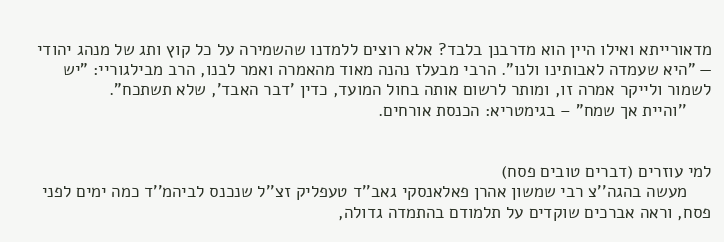מדאורייתא ואילו היין הוא מדרבנן בלבד? אלא רוצים ללמדנו שהשמירה על כל קוץ ותג של מנהג יהודי — "היא שעמדה לאבותינו ולנו". הרבי מבעלז נהנה מאוד מהאמרה ואמר לבנו, הרב מבילגוריי: "יש לשמור ולייקר אמרה זו, ומותר לרשום אותה בחול המועד, כדין 'דבר האבד', שלא תשתכח".
     ''והיית אך שמח" – בגימטריא: הכנסת אורחים.


למי עוזרים (דברים טובים פסח)
     מעשה בהגה''צ רבי שמשון אהרן פאלאנסקי גאב''ד טעפליק זצ''ל שנכנס לביהמ''ד כמה ימים לפני פסח, וראה אברכים שוקדים על תלמודם בהתמדה גדולה,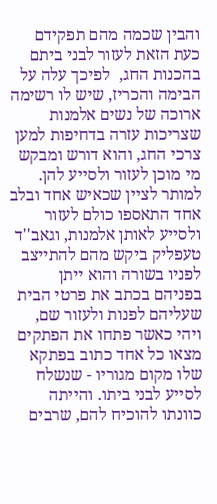והבין שכמה מהם תפקידם כעת הזאת לעזור לבני ביתם בהכנות החג,  לפיכך עלה על הבימה והכריז, שיש לו רשימה ארוכה של נשים אלמנות שצריכות עזרה בדחיפות למען צרכי החג, והוא דורש ומבקש מי מוכן לעזור ולסייע להן. למותר לציין שכאיש אחד ובלב אחד התאספו כולם לעזור ולסייע לאותן אלמנות, וגאב''ד טעפליק ביקש מהם להתייצב לפניו בשורה והוא ייתן בפניהם בכתב את פרטי הבית שעליהם לפנות ולעזור שם, ויהי כאשר פתחו את הפתקים מצאו כל אחד כתוב בפתקא שלו מקום מגוריו - שנשלח לסייע לבני ביתו. והייתה כוונתו להוכיח להם, שרבים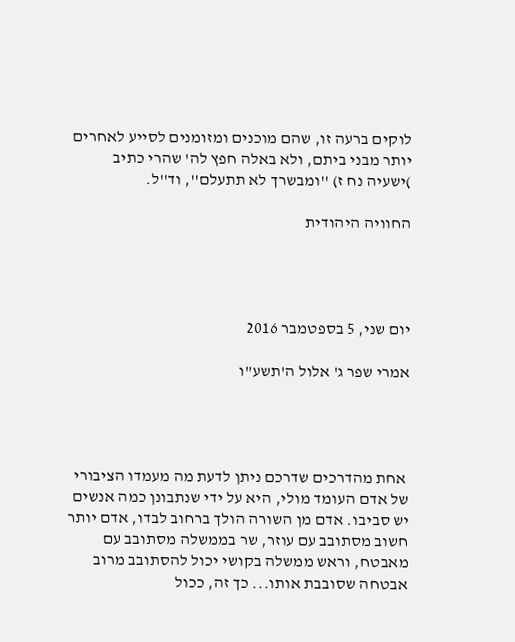לוקים ברעה זו, שהם מוכנים ומזומנים לסייע לאחרים יותר מבני ביתם, ולא באלה חפץ לה' שהרי כתיב )ישעיה נח ז) ''ומבשרך לא תתעלם'', וד''ל.

החוויה היהודית




יום שני, 5 בספטמבר 2016

אמרי שפר ג' אלול ה'תשע"ו




 אחת מהדרכים שדרכם ניתן לדעת מה מעמדו הציבורי של אדם העומד מולי, היא על ידי שנתבונן כמה אנשים יש סביבו. אדם מן השורה הולך ברחוב לבדו, אדם יותר חשוב מסתובב עם עוזר, שר בממשלה מסתובב עם מאבטח, וראש ממשלה בקושי יכול להסתובב מרוב אבטחה שסובבת אותו... כך זה, ככול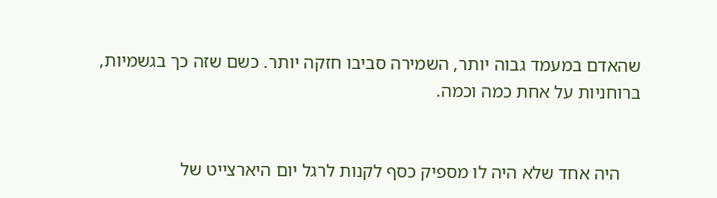שהאדם במעמד גבוה יותר, השמירה סביבו חזקה יותר. כשם שזה כך בגשמיות, ברוחניות על אחת כמה וכמה.


    היה אחד שלא היה לו מספיק כסף לקנות לרגל יום היארצייט של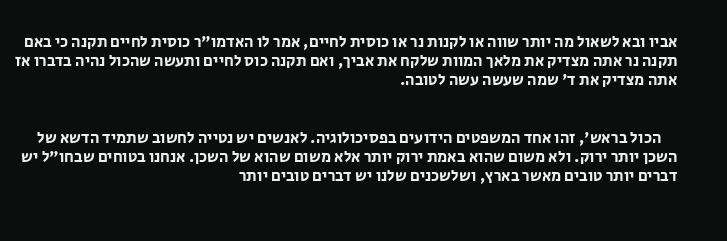אביו ובא לשאול מה יותר שווה או לקנות נר או כוסית לחיים, אמר לו האדמו"ר כוסית לחיים תקנה כי באם תקנה נר אתה מצדיק את מלאך המוות שלקח את אביך, ואם תקנה כוס לחיים ותעשה שהכול נהיה בדברו אז אתה מצדיק את ד' שמה שעשה עשה לטובה.


     הכול בראש', זהו אחד המשפטים הידועים בפסיכולוגיה. לאנשים יש נטייה לחשוב שתמיד הדשא של השכן יותר ירוק. ולא משום שהוא באמת ירוק יותר אלא משום שהוא של השכן. אנחנו בטוחים שבחו"ל יש דברים יותר טובים מאשר בארץ, ושלשכנים שלנו יש דברים טובים יותר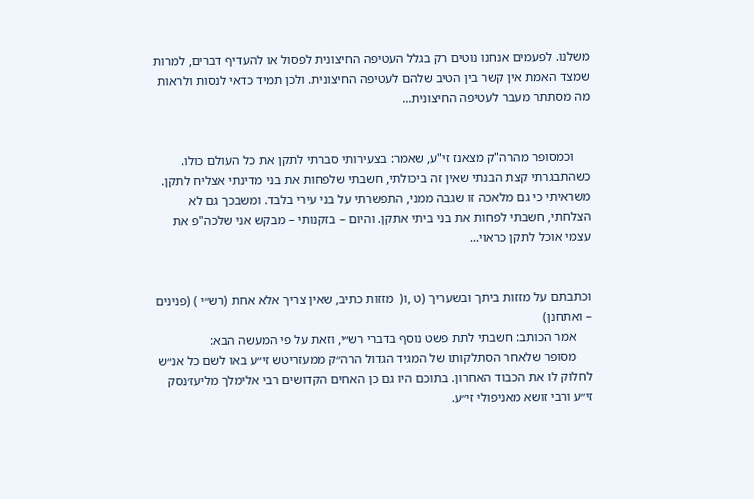משלנו. לפעמים אנחנו נוטים רק בגלל העטיפה החיצונית לפסול או להעדיף דברים, למרות שמצד האמת אין קשר בין הטיב שלהם לעטיפה החיצונית. ולכן תמיד כדאי לנסות ולראות מה מסתתר מעבר לעטיפה החיצונית...


     וכמסופר מהרה"ק מצאנז זי"ע, שאמר: בצעירותי סברתי לתקן את כל העולם כולו. כשהתבגרתי קצת הבנתי שאין זה ביכולתי, חשבתי שלפחות את בני מדינתי אצליח לתקן. משראיתי כי גם מלאכה זו שגבה ממני, התפשרתי על בני עירי בלבד. ומשבכך גם לא הצלחתי, חשבתי לפחות את בני ביתי אתקן. והיום – בזקנותי – מבקש אני שלכה"פ את עצמי אוכל לתקן כראוי...


וכתבתם על מזזות ביתך ובשעריך (ט ,ו(  מזזות כתיב, שאין צריך אלא אחת (רש״י ) (פנינים – ואתחנן)
     אמר הכותב: חשבתי לתת פשט נוסף בדברי רש״י, וזאת על פי המעשה הבא:
     מסופר שלאחר הסתלקותו של המגיד הגדול הרה״ק ממעזריטש זי״ע באו לשם כל אנ״ש לחלוק לו את הכבוד האחרון. בתוכם היו גם כן האחים הקדושים רבי אלימלך מליעז׳נסק זי״ע ורבי זושא מאניפולי זי״ע.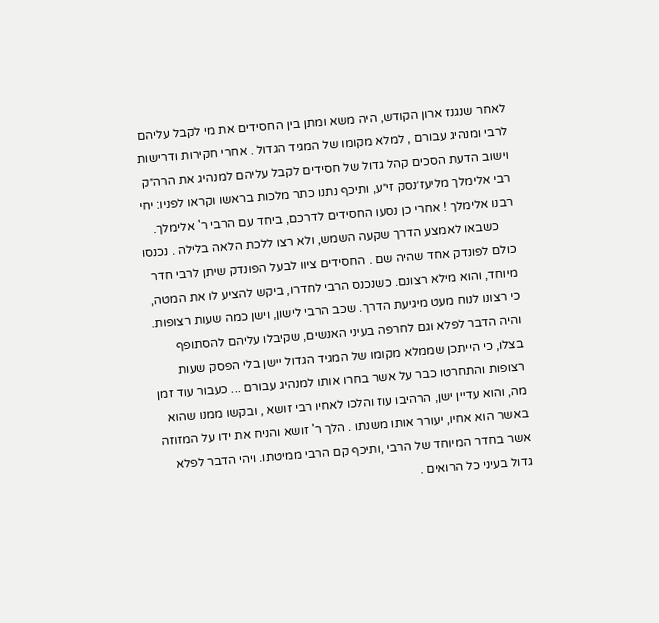לאחר שנגנז ארון הקודש, היה משא ומתן בין החסידים את מי לקבל עליהם לרבי ומנהיג עבורם , למלא מקומו של המגיד הגדול . אחרי חקירות ודרישות וישוב הדעת הסכים קהל גדול של חסידים לקבל עליהם למנהיג את הרה״ק רבי אלימלך מליעז׳נסק זי״ע, ותיכף נתנו כתר מלכות בראשו וקראו לפניו: יחי רבנו אלימלך ! אחרי כן נסעו החסידים לדרכם, ביחד עם הרבי ר' אלימלך.
     כשבאו לאמצע הדרך שקעה השמש, ולא רצו ללכת הלאה בלילה . נכנסו כולם לפונדק אחד שהיה שם . החסידים ציוו לבעל הפונדק שיתן לרבי חדר מיוחד, והוא מילא רצונם. כשנכנס הרבי לחדרו, ביקש להציע לו את המטה, כי רצונו לנוח מעט מיגיעת הדרך. שכב הרבי לישון, וישן כמה שעות רצופות. והיה הדבר לפלא וגם לחרפה בעיני האנשים, שקיבלו עליהם להסתופף בצלו, כי הייתכן שממלא מקומו של המגיד הגדול יישן בלי הפסק שעות רצופות והתחרטו כבר על אשר בחרו אותו למנהיג עבורם ... כעבור עוד זמן מה, והוא עדיין ישן, הרהיבו עוז והלכו לאחיו רבי זושא , ובקשו ממנו שהוא באשר הוא אחיו, יעורר אותו משנתו . הלך ר' זושא והניח את ידו על המזוזה אשר בחדר המיוחד של הרבי ,ותיכף קם הרבי ממיטתו. ויהי הדבר לפלא גדול בעיני כל הרואים .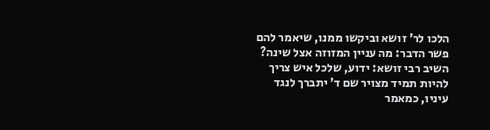הלכו לר' זושא וביקשו ממנו, שיאמר להם פשר הדבר: מה עניין המזוזה אצל שינה? השיב רבי זושא: ידוע, שלכל איש צריך להיות תמיד מצויר שם ד' יתברך לנגד עיניו, כמאמר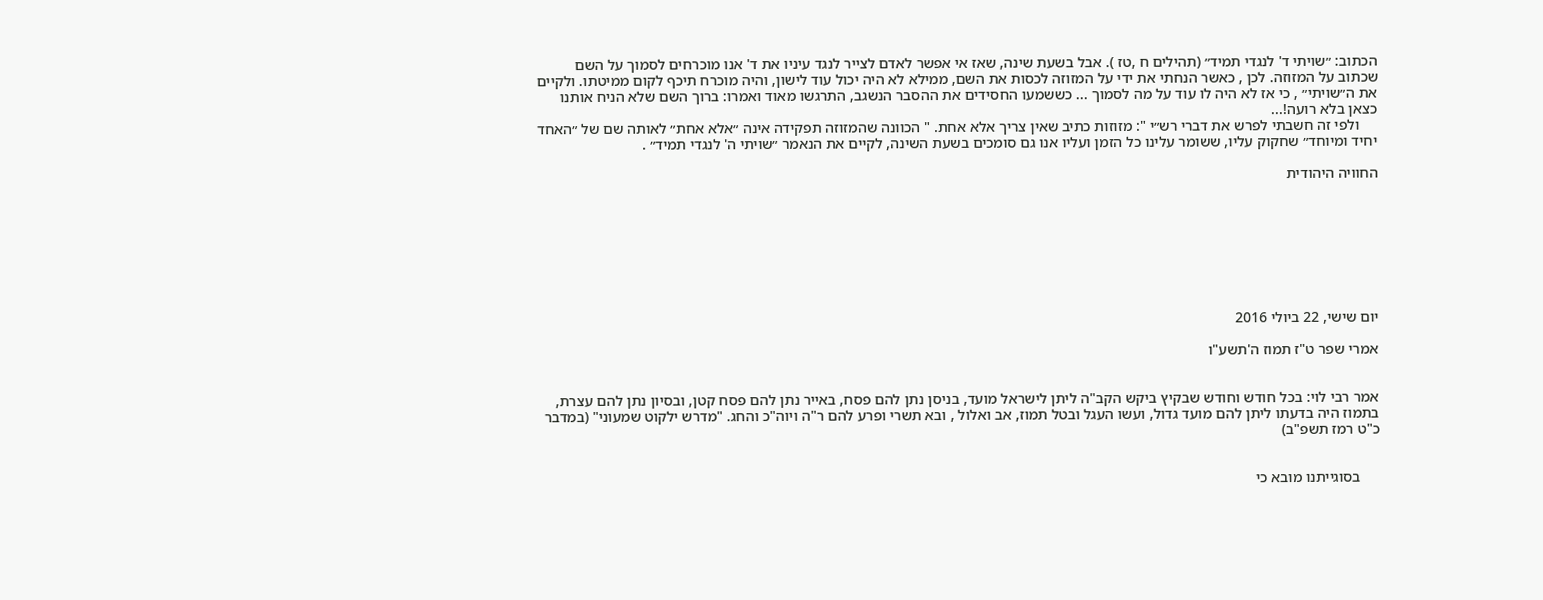הכתוב: ״שויתי ד' לנגדי תמיד״ (תהילים ח ,טז ). אבל בשעת שינה, שאז אי אפשר לאדם לצייר לנגד עיניו את ד' אנו מוכרחים לסמוך על השם שכתוב על המזוזה. לכן , כאשר הנחתי את ידי על המזוזה לכסות את השם, ממילא לא היה יכול עוד לישון, והיה מוכרח תיכף לקום ממיטתו. ולקיים את ה״שויתי״ , כי אז לא היה לו עוד על מה לסמוך ... כששמעו החסידים את ההסבר הנשגב, התרגשו מאוד ואמרו: ברוך השם שלא הניח אותנו כצאן בלא רועה!...
     ולפי זה חשבתי לפרש את דברי רש״י ": מזוזות כתיב שאין צריך אלא אחת. " הכוונה שהמזוזה תפקידה אינה ״אלא אחת״ לאותה שם של ״האחד יחיד ומיוחד״ שחקוק עליו, ששומר עלינו כל הזמן ועליו אנו גם סומכים בשעת השינה, לקיים את הנאמר ״שויתי ה' לנגדי תמיד״ .

החוויה היהודית








יום שישי, 22 ביולי 2016

אמרי שפר ט"ז תמוז ה'תשע"ו


אמר רבי לוי: בכל חודש וחודש שבקיץ ביקש הקב"ה ליתן לישראל מועד, בניסן נתן להם פסח, באייר נתן להם פסח קטן, ובסיון נתן להם עצרת, בתמוז היה בדעתו ליתן להם מועד גדול, ועשו העגל ובטל תמוז, אב ואלול , ובא תשרי ופרע להם ר"ה ויוה"כ והחג. "מדרש ילקוט שמעוני" (במדבר כ"ט רמז תשפ"ב)


     בסוגייתנו מובא כי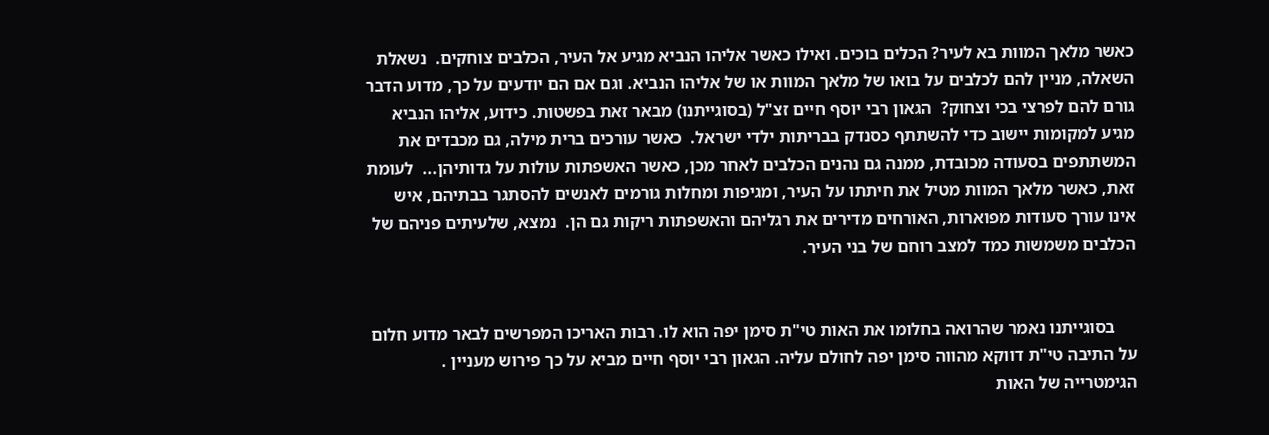כאשר מלאך המוות בא לעיר? הכלים בוכים. ואילו כאשר אליהו הנביא מגיע אל העיר, הכלבים צוחקים.  נשאלת השאלה, מניין להם לכלבים על בואו של מלאך המוות או של אליהו הנביא. וגם אם הם יודעים על כך, מדוע הדבר גורם להם לפרצי בכי וצחוק?  הגאון רבי יוסף חיים זצ"ל (בסוגייתנו) מבאר זאת בפשטות. כידוע, אליהו הנביא מגיע למקומות יישוב כדי להשתתף כסנדק בבריתות ילדי ישראל.  כאשר עורכים ברית מילה, גם מכבדים את המשתתפים בסעודה מכובדת, ממנה גם נהנים הכלבים לאחר מכן, כאשר האשפתות עולות על גדותיהן...  לעומת זאת, כאשר מלאך המוות מטיל את חיתתו על העיר, ומגיפות ומחלות גורמים לאנשים להסתגר בבתיהם, איש אינו עורך סעודות מפוארות, האורחים מדירים את רגליהם והאשפתות ריקות גם הן.  נמצא, שלעיתים פניהם של הכלבים משמשות כמד למצב רוחם של בני העיר.


     בסוגייתנו נאמר שהרואה בחלומו את האות טי"ת סימן יפה הוא לו. רבות האריכו המפרשים לבאר מדוע חלום על התיבה טי"ת דווקא מהווה סימן יפה לחולם עליה. הגאון רבי יוסף חיים מביא על כך פירוש מעניין . הגימטרייה של האות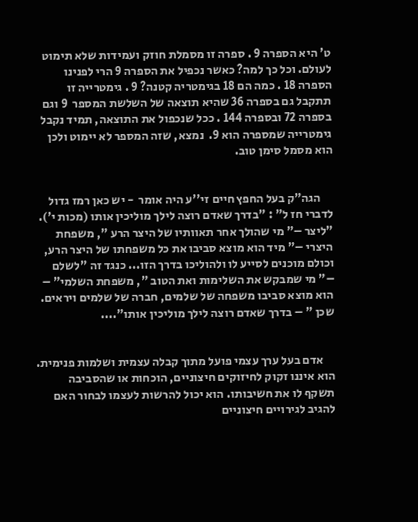ט' היא הספרה 9 . ספרה זו מסמלת חוזק ועמידות שלא תימוט לעולם. וכל כך למה? כאשר נכפיל את הספרה 9 הרי לפנינו הספרה 18 . כמה הם 18 בגימטריה קטנה? 9 . גימטרייה זו תתקבל גם בספרה 36 שהיא תוצאה של השלשת המספר  9 וגם בספרה 72 ובספרה 144 . ככל שנכפול את התוצאה, תמיד נקבל גימטרייה שמספרה הוא 9.  נמצא, שזה המספר לא יימוט ולכן הוא מסמל סימן טוב.


     הגה"ק בעל החפץ חיים זי''ע היה אומר  - יש כאן רמז גדול לדברי חז ל" : "בדרך שאדם רוצה לילך מוליכין אותו (מכות י'). "ליצר –" מי שהולך אחר תאוותיו של היצר הרע ", משפחת היצרי –" מיד הוא מוצא סביבו את כל משפחתו של היצר הרע, וכולם מוכנים לסייע לו ולהוליכו בדרך הזו... כנגד זה "לשלם –" מי שמבקש את השלימות ואת הטוב ", משפחת השלמי" – הוא מוצא סביבו משפחה של שלמים, חברה של שלמים ויראים. שכן " – בדרך שאדם רוצה לילך מוליכין אותו"....


     אדם בעל ערך עצמי פועל מתוך קבלה עצמית ושלמות פנימית. הוא איננו זקוק לחיזוקים חיצוניים, הוכחות או שהסביבה תשקף לו את חשיבותו. הוא יכול להרשות לעצמו לבחור האם להגיב לגירויים חיצוניים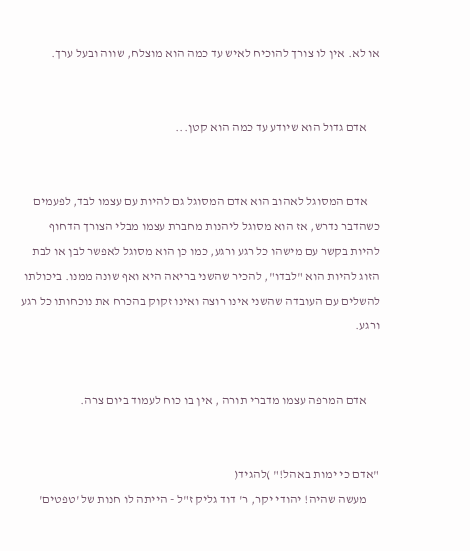או לא. אין לו צורך להוכיח לאיש עד כמה הוא מוצלח, שווה ובעל ערך.


     אדם גדול הוא שיודע עד כמה הוא קטן...


     אדם המסוגל לאהוב הוא אדם המסוגל גם להיות עם עצמו לבד, לפעמים כשהדבר נדרש, אז הוא מסוגל ליהנות מחברת עצמו מבלי הצורך הדחוף להיות בקשר עם מישהו כל רגע ורגע, כמו כן הוא מסוגל לאפשר לבן או לבת הזוג להיות הוא "לבדו", להכיר שהשני בריאה היא ואף שונה ממנו. ביכולתו להשלים עם העובדה שהשני אינו רוצה ואינו זקוק בהכרח את נוכחותו כל רגע ורגע.


     אדם המרפה עצמו מדברי תורה , אין בו כוח לעמוד ביום צרה.


"אדם כי ימות באהל!" )להגיד(
     מעשה שהיה! יהודי יקר, ר' דוד גליק ז"ל - הייתה לו חנות של 'טפטים'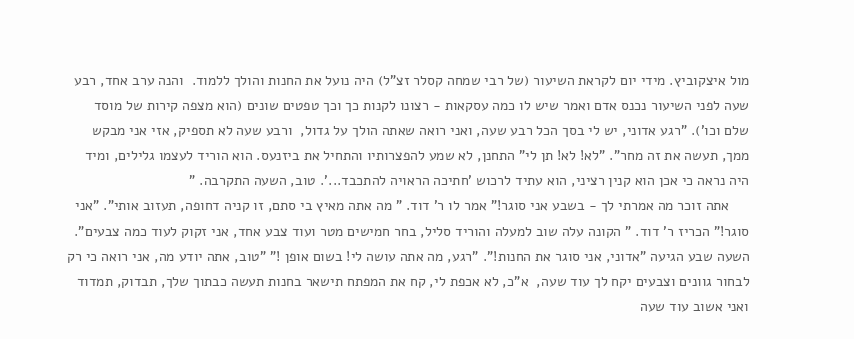מול איצקוביץ. מידי יום לקראת השיעור (של רבי שמחה קסלר זצ"ל) היה נועל את החנות והולך ללמוד.  והנה ערב אחד, רבע שעה לפני השיעור נכנס אדם ואמר שיש לו כמה עסקאות - רצונו לקנות כך וכך טפטים שונים (הוא מצפה קירות של מוסד שלם וכו'). "רגע אדוני, יש לי בסך הכל רבע שעה, ואני רואה שאתה הולך על גדול,  ורבע שעה לא תספיק, אזי אני מבקש ממך, תעשה את זה מחר". "לא! לא! תן לי" התחנן, לא שמע להפצרותיו והתחיל את ביזנעס. הוא הוריד לעצמו גלילים, ומיד היה נראה כי אכן הוא קנין רציני, הוא עתיד לרכוש 'חתיכה הראויה להתכבד...'. טוב, השעה התקרבה. "
     אתה זוכר מה אמרתי לך - בשבע אני סוגר!" אמר לו ר' דוד. " מה אתה מאיץ בי סתם, זו קניה דחופה, תעזוב אותי". "אני סוגר!" הכריז ר' דוד. " הקונה עלה שוב למעלה והוריד סליל, בחר חמישים מטר ועוד צבע אחד, אני זקוק לעוד כמה צבעים". השעה שבע הגיעה "אדוני, אני סוגר את החנות!". "רגע, מה אתה עושה לי! בשום אופן !" "טוב, אתה יודע מה, אני רואה כי רק לבחור גוונים וצבעים יקח לך עוד שעה,  א"כ, לא אכפת לי, קח את המפתח תישאר בחנות תעשה כבתוך שלך, תבדוק, תמדוד ואני אשוב עוד שעה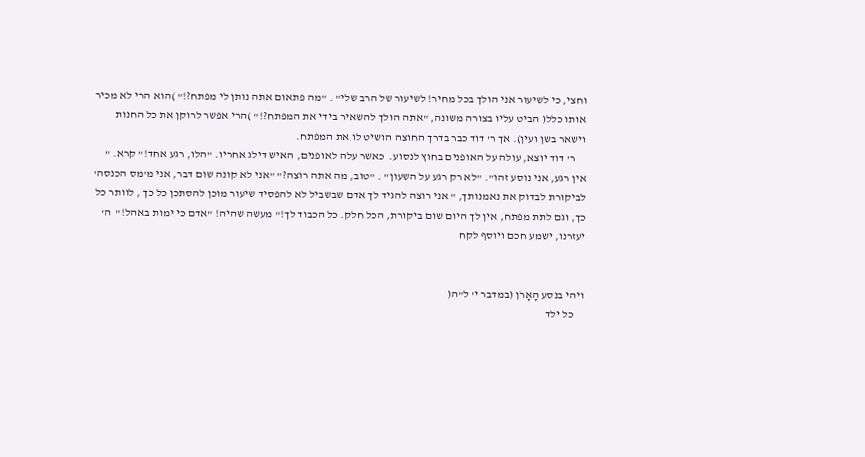וחצי, כי לשיעור אני הולך בכל מחיר! לשיעור של הרב שלי" . "מה פתאום אתה נותן לי מפתח?!" )הוא הרי לא מכיר אותו כלל( הביט עליו בצורה משונה, "אתה הולך להשאיר בידי את המפתח?!" )הרי אפשר לרוקן את כל החנות וישאר בשן ועין). אך ר' דוד כבר בדרך החוצה הושיט לו את המפתח.
     ר' דוד יוצא, עולה על האופנים בחוץ לנסוע.  כאשר עלה לאופנים, האיש דילג אחריו. "הלו, רגע אחד!" קרא. " אין רגע, אני נוסע זהו". "לא רק רגע על השעון" . "טוב, מה אתה רוצה?" "אני לא קונה שום דבר, אני מ'מס הכנסה' לביקורת לבדוק את נאמנותך, " אני רוצה להגיד לך אדם שבשביל לא להפסיד שיעור מוכן להסתכן כל כך , לוותר כל כך, וגם לתת מפתח, אין לך היום שום ביקורת, הכל חלק. כל הכבוד לך!" מעשה שהיה! "אדם כי ימות באהל!"  ה' יעזרנו, ישמע חכם ויוסף לקח


ויהי בנסע הָאָרֹן (במדבר י' ל"ה(
     כל ילד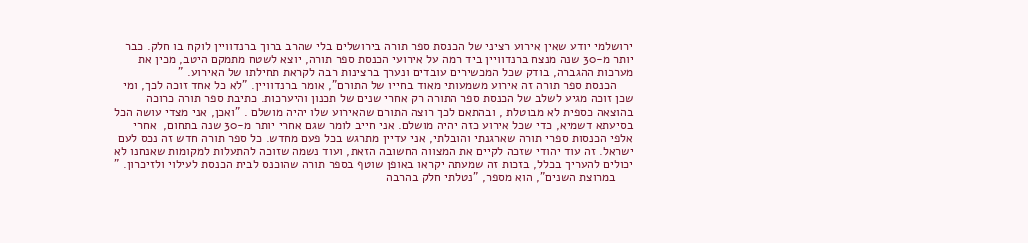ירושלמי יודע שאין אירוע רציני של הכנסת ספר תורה בירושלים בלי שהרב ברוך ברנדוויין לוקח בו חלק. כבר יותר מ-30 שנה מנצח ברנדוויין ביד רמה על אירועי הכנסת ספר תורה, יוצא לשטח מתמקם היטב, מכין את מערכות ההגברה, בודק שכל המכשירים עובדים ונערך ברצינות רבה לקראת תחילתו של האירוע. "
     הכנסת ספר תורה זה אירוע משמעותי מאוד בחייו של התורם", אומר ברנדוויין. "לא כל אחד זוכה לכך, ומי שכן זוכה מגיע לשלב של הכנסת ספר התורה רק אחרי שנים של תכנון והיערכות. כתיבת ספר תורה כרוכה בהוצאה כספית לא מבוטלת , ובהתאם לכך רוצה התורם שהאירוע שלו יהיה מושלם . "ואכן, אני מצדי עושה הכל בסיעתא דשמיא, כדי שכל אירוע כזה יהיה מושלם. אני חייב לומר שגם אחרי יותר מ-30 שנה בתחום,  אחרי אלפי הכנסות ספרי תורה שארגנתי והובלתי, אני עדיין מתרגש בכל פעם מחדש. כל ספר תורה חדש זה נכס לעם ישראל. זה עוד יהודי שזכה לקיים את המצווה החשובה הזאת, ועוד נשמה שזוכה להתעלות למקומות שאנחנו לא יכולים להעריך בכלל, בזכות זה שמעתה יקראו באופן שוטף בספר תורה שהוכנס לבית הכנסת לעילוי ולזיכרון. "
     במרוצת השנים", הוא מספר, "נטלתי חלק בהרבה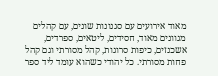מאוד אירועים עם סגנונות שונים, עם קהלים מגוונים מאוד, חסידים, ליטאים, ספרדים, אשכנזים, כיפות סרוגות, קהל מסורתי וגם קהל פחות מסורתי. כל יהודי כשהוא עומד ליד ספר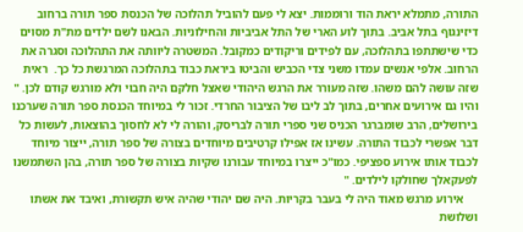התורה, מתמלא יראת הוד ורוממות. יצא לי פעם להוביל תהלוכה של הכנסת ספר תורה ברחוב דיזינגוף בתל אביב. בתוך לוע הארי של התל אביביות והחילוניות. הבאנו לשם ילדים מת"ת מסוים כדי שישתתפו בתהלוכה, עם לפידים וריקודים כמקובל. המשטרה ליוותה את התהלוכה וסגרה את הרחוב. אלפי אנשים עמדו משני צדי הכביש והביטו ביראת כבוד בתהלוכה המרגשת כל כך.  ראית שזה עושה להם משהו. שזה מעורר את הרגש היהודי שאצל חלקם היה חבוי ולא מורגש קודם לכן. " והיו גם אירועים אחרים, בתוך לב ליבו של הציבור החרדי. זכור לי במיוחד הכנסת ספר תורה שערכנו בירושלים, הרב שומברגר הכניס שני ספרי תורה לבריסק, והורה לי לא לחסוך בהוצאות, לעשות כל דבר אפשרי לכבוד התורה. עשינו אז אפילו קרטיבים מיוחדים בצורה של ספר תורה, ייצור מיוחד לכבוד אותו אירוע ספציפי. כמו"כ ייצרו במיוחד עבורנו שקיות בצורה של ספר תורה, בהן השתמשנו לפעקאלך שחולקו לילדים. "
     אירוע מרגש מאוד היה לי בעבר בקריות. היה שם יהודי שהיה איש תקשורת, ואיבד את אשתו ושלושת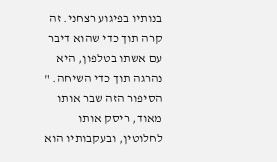בנותיו בפיגוע רצחני. זה קרה תוך כדי שהוא דיבר עם אשתו בטלפון, היא נהרגה תוך כדי השיחה. " הסיפור הזה שבר אותו מאוד, ריסק אותו לחלוטין, ובעקבותיו הוא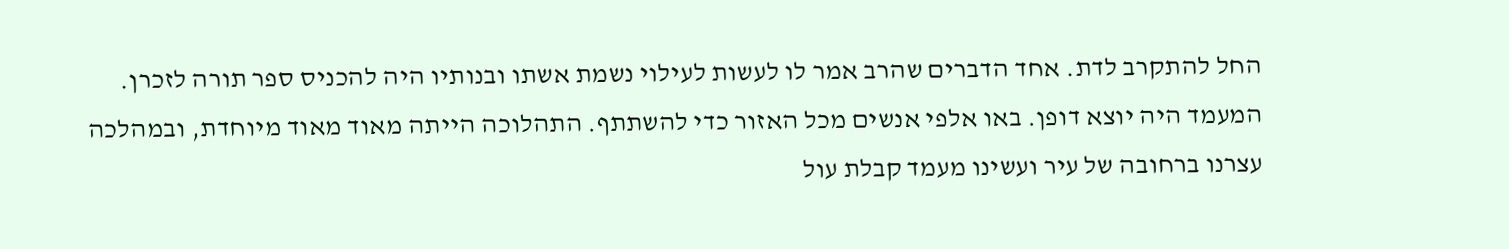החל להתקרב לדת. אחד הדברים שהרב אמר לו לעשות לעילוי נשמת אשתו ובנותיו היה להכניס ספר תורה לזכרן. המעמד היה יוצא דופן. באו אלפי אנשים מכל האזור כדי להשתתף. התהלוכה הייתה מאוד מאוד מיוחדת, ובמהלכה עצרנו ברחובה של עיר ועשינו מעמד קבלת עול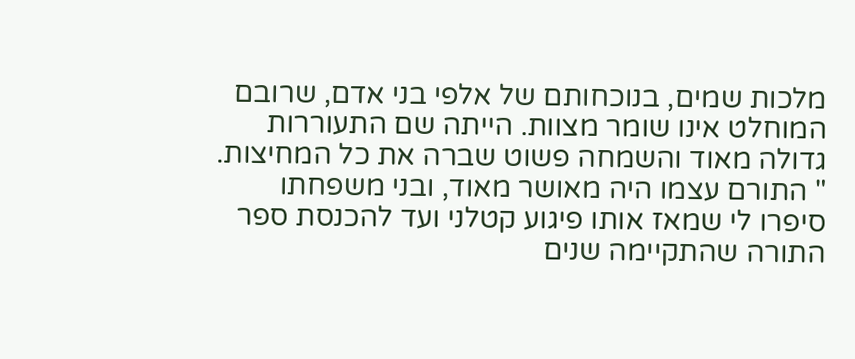מלכות שמים, בנוכחותם של אלפי בני אדם, שרובם המוחלט אינו שומר מצוות. הייתה שם התעוררות גדולה מאוד והשמחה פשוט שברה את כל המחיצות. " התורם עצמו היה מאושר מאוד, ובני משפחתו סיפרו לי שמאז אותו פיגוע קטלני ועד להכנסת ספר התורה שהתקיימה שנים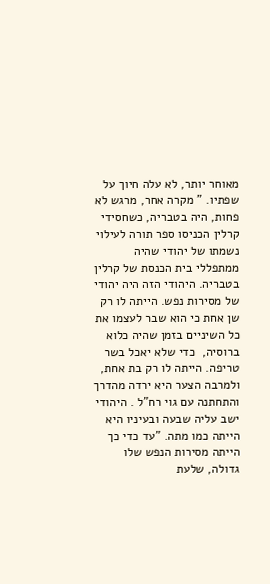מאוחר יותר, לא עלה חיוך על שפתיו. " מקרה אחר, מרגש לא פחות, היה בטבריה, כשחסידי קרלין הכניסו ספר תורה לעילוי נשמתו של יהודי שהיה ממתפללי בית הכנסת של קרלין בטבריה. היהודי הזה היה יהודי של מסירות נפש. הייתה לו רק שן אחת כי הוא שבר לעצמו את כל השיניים בזמן שהיה כלוא ברוסיה,  כדי שלא יאכל בשר טריפה. הייתה לו רק בת אחת, ולמרבה הצער היא ירדה מהדרך והתחתנה עם גוי רח"ל . היהודי ישב עליה שבעה ובעיניו היא הייתה כמו מתה. "עד כדי כך הייתה מסירות הנפש שלו גדולה, שלעת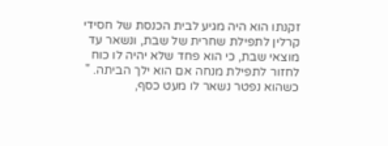זקנתו הוא היה מגיע לבית הכנסת של חסידי קרלין לתפילת שחרית של שבת, ונשאר עד מוצאי שבת, כי הוא פחד שלא יהיה לו כוח לחזור לתפילת מנחה אם הוא ילך הביתה. " כשהוא נפטר נשאר לו מעט כסף,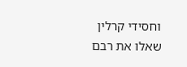וחסידי קרלין שאלו את רבם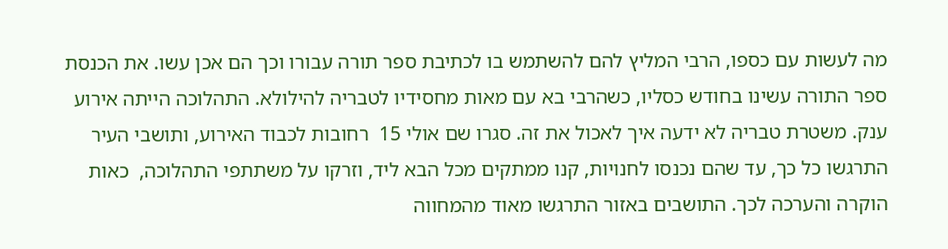מה לעשות עם כספו, הרבי המליץ להם להשתמש בו לכתיבת ספר תורה עבורו וכך הם אכן עשו. את הכנסת ספר התורה עשינו בחודש כסליו, כשהרבי בא עם מאות מחסידיו לטבריה להילולא. התהלוכה הייתה אירוע ענק. משטרת טבריה לא ידעה איך לאכול את זה. סגרו שם אולי 15  רחובות לכבוד האירוע, ותושבי העיר התרגשו כל כך, עד שהם נכנסו לחנויות, קנו ממתקים מכל הבא ליד, וזרקו על משתתפי התהלוכה,  כאות הוקרה והערכה לכך. התושבים באזור התרגשו מאוד מהמחווה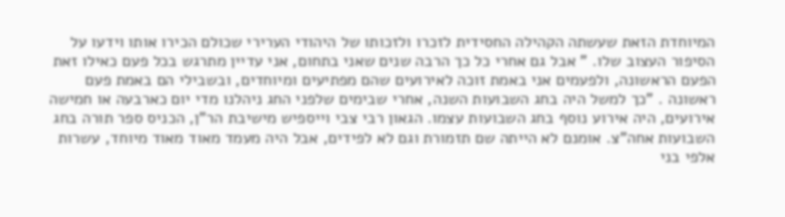המיוחדת הזאת שעשתה הקהילה החסידית לזכרו ולזכותו של היהודי הערירי שכולם הכירו אותו וידעו על הסיפור העצוב שלו. " אבל גם אחרי כל כך הרבה שנים שאני בתחום, אני עדיין מתרגש בכל פעם כאילו זאת הפעם הראשונה, ולפעמים אני באמת זוכה לאירועים שהם מפתיעים ומיוחדים, ובשבילי הם באמת פעם ראשונה . "כך למשל היה בחג השבועות השנה, אחרי שבימים שלפני החג ניהלנו מדי יום כארבעה או חמישה אירועים, היה אירוע נוסף בחג השבועות עצמו. הגאון רבי צבי וייספיש מישיבת הר"ן, הכניס ספר תורה בחג השבועות אחה"צ. אומנם לא הייתה שם תזמורת וגם לא לפידים, אבל היה מעמד מאוד מאוד מיוחד, עשרות אלפי בני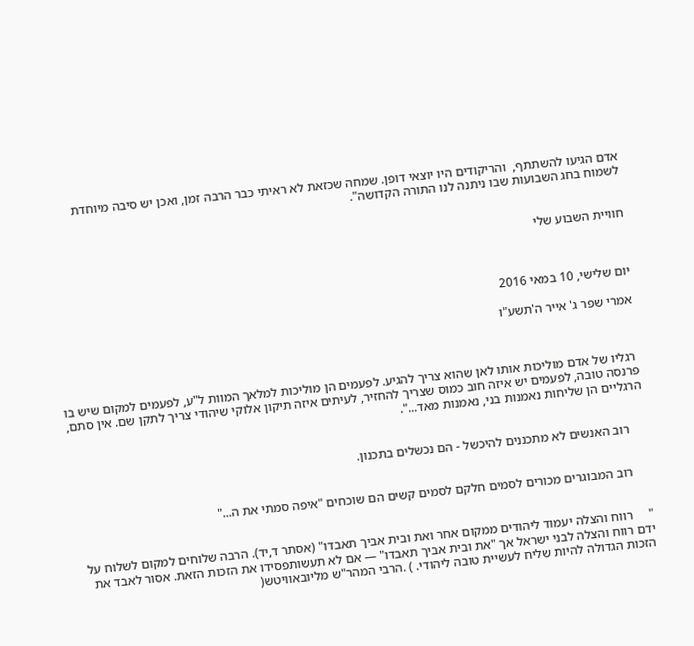אדם הגיעו להשתתף,  והריקודים היו יוצאי דופן. שמחה שכזאת לא ראיתי כבר הרבה זמן, ואכן יש סיבה מיוחדת לשמוח בחג השבועות שבו ניתנה לנו התורה הקדושה".


חוויית השבוע שלי



יום שלישי, 10 במאי 2016

אמרי שפר ג' אייר ה'תשע"ו



 רגליו של אדם מוליכות אותו לאן שהוא צריך להגיע. לפעמים הן מוליכות למלאך המוות ל"ע, לפעמים למקום שיש בו פרנסה טובה, לפעמים יש איזה חוב כמוס שצריך להחזיר, לעיתים איזה תיקון אלוקי שיהודי צריך לתקן שם. אין סתם, הרגליים הן שליחות נאמנות בני, נאמנות מאד...".


     רוב האנשים לא מתכננים להיכשל - הם נכשלים בתכנון.


     רוב המבוגרים מכורים לסמים חלקם לסמים קשים הם שוכחים "איפה סמתי את ה..."


"     רווח והצלה יעמוד ליהודים ממקום אחר ואת ובית אביך תאבדו" (אסתר ד,יד). הרבה שלוחים למקום לשלוח על ידם רווח והצלה לבני ישראל אך "את ובית אביך תאבדו" — אם לא תעשותפסידו את הזכות הזאת. אסור לאבד את הזכות הגדולה להיות שליח לעשיית טובה ליהודי. ) .הרבי המהר"ש מליובאוויטש(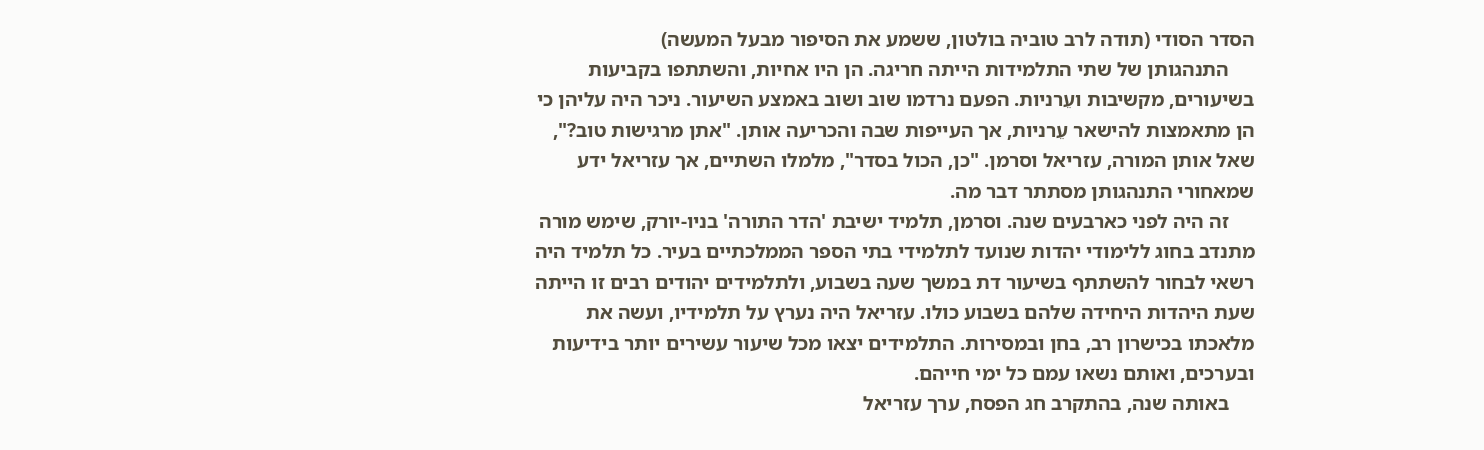הסדר הסודי (תודה לרב טוביה בולטון, ששמע את הסיפור מבעל המעשה)
     התנהגותן של שתי התלמידות הייתה חריגה. הן היו אחיות, והשתתפו בקביעות בשיעורים, מקשיבות ועֵרניות. הפעם נרדמו שוב ושוב באמצע השיעור. ניכר היה עליהן כי הן מתאמצות להישאר עֵרניות, אך העייפות שבה והכריעה אותן. "אתן מרגישות טוב?", שאל אותן המורה, עזריאל וסרמן. "כן, הכול בסדר", מלמלו השתיים, אך עזריאל ידע שמאחורי התנהגותן מסתתר דבר מה.
     זה היה לפני כארבעים שנה. וסרמן, תלמיד ישיבת 'הדר התורה' בניו-יורק, שימש מורה מתנדב בחוג ללימודי יהדות שנועד לתלמידי בתי הספר הממלכתיים בעיר. כל תלמיד היה רשאי לבחור להשתתף בשיעור דת במשך שעה בשבוע, ולתלמידים יהודים רבים זו הייתה שעת היהדות היחידה שלהם בשבוע כולו. עזריאל היה נערץ על תלמידיו, ועשה את מלאכתו בכישרון רב, בחן ובמסירות. התלמידים יצאו מכל שיעור עשירים יותר בידיעות ובערכים, ואותם נשאו עמם כל ימי חייהם.
     באותה שנה, בהתקרב חג הפסח, ערך עזריאל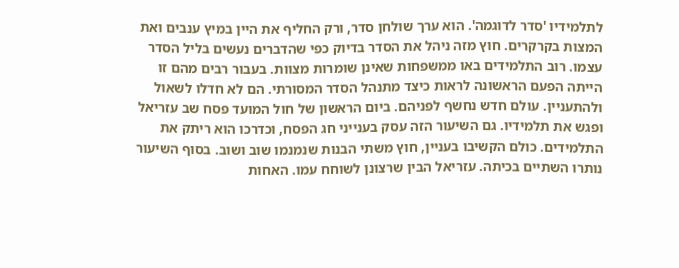לתלמידיו 'סדר לדוגמה'. הוא ערך שולחן סדר, ורק החליף את היין במיץ ענבים ואת המצות בקרקרים. חוץ מזה ניהל את הסדר בדיוק כפי שהדברים נעשים בליל הסדר עצמו. רוב התלמידים באו ממשפחות שאינן שומרות מצוות. בעבור רבים מהם זו הייתה הפעם הראשונה לראות כיצד מתנהל הסדר המסורתי. הם לא חדלו לשאול ולהתעניין. עולם חדש נחשף לפניהם. ביום הראשון של חול המועד פסח שב עזריאל ופגש את תלמידיו. גם השיעור הזה עסק בענייני חג הפסח, וכדרכו הוא ריתק את התלמידים. כולם הקשיבו בעניין, חוץ משתי הבנות שנמנמו שוב ושוב. בסוף השיעור נותרו השתיים בכיתה. עזריאל הבין שרצונן לשוחח עמו. האחות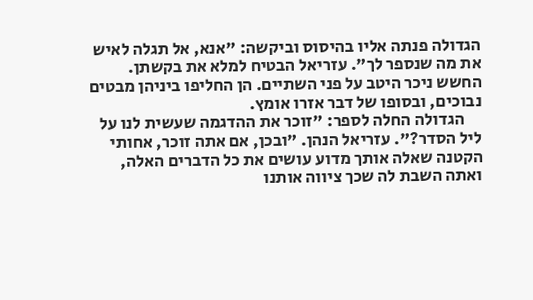הגדולה פנתה אליו בהיסוס וביקשה: "אנא, אל תגלה לאיש את מה שנספר לך". עזריאל הבטיח למלא את בקשתן. החשש ניכר היטב על פני השתיים. הן החליפו ביניהן מבטים נבוכים, ובסופו של דבר אזרו אומץ.
     הגדולה החלה לספר: "זוכר את ההדגמה שעשית לנו על ליל הסדר?". עזריאל הנהן. "ובכן, אם אתה זוכר, אחותי הקטנה שאלה אותך מדוע עושים את כל הדברים האלה, ואתה השבת לה שכך ציווה אותנו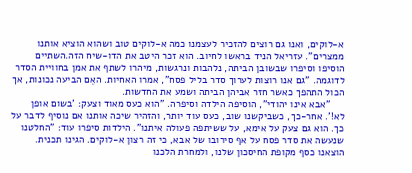א-לוקים, ואנו גם רוצים להזכיר לעצמנו כמה א-לוקים טוב ושהוא הוציא אותנו ממצרים". עזריאל הניד בראשו לחיוב. הוא זכר היטב את הדו-שיח הזה.השתיים הוסיפו וסיפרו שבשובן הביתה, נלהבות ונרגשות, מיהרו לשתף את אמן בחוויית הסדר לדוגמה. "גם אנו רוצות לערוך סדר בליל פסח", אמרו האחיות. האֵם הביעה נכונות, אך הכול התהפך כאשר חזר אביהן הביתה ושמע את החדשות.
     "אבא אינו יהודי", הוסיפה הילדה וסיפרה. "הוא כעס מאוד וצעק: 'בשום אופן לא!'. אחר-כך, כשביקשנו שוב, כעס עוד יותר, והזהיר שיכה אותנו אם נוסיף לדבר על כך. הוא גם צעק על אימא, על ששיתפה פעולה איתנו". הילדות סיפרו עוד: "החלטנו שנעשה את סדר פסח על אף סירובו של אבא, כי זה רצון א-לוקים. הגינו תכנית. הוצאנו כסף מקופת החיסכון שלנו, ולמחרת הלכנו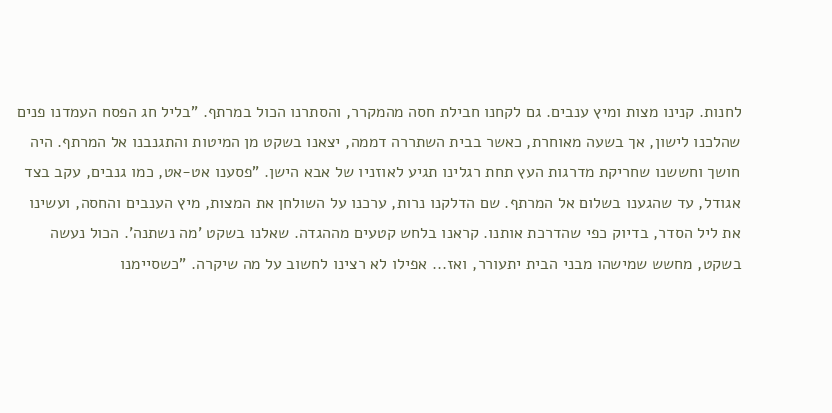לחנות. קנינו מצות ומיץ ענבים. גם לקחנו חבילת חסה מהמקרר, והסתרנו הכול במרתף. "בליל חג הפסח העמדנו פנים שהלכנו לישון, אך בשעה מאוחרת, כאשר בבית השתררה דממה, יצאנו בשקט מן המיטות והתגנבנו אל המרתף. היה חושך וחששנו שחריקת מדרגות העץ תחת רגלינו תגיע לאוזניו של אבא הישן. "פסענו אט-אט, כמו גנבים, עקב בצד אגודל, עד שהגענו בשלום אל המרתף. שם הדלקנו נרות, ערכנו על השולחן את המצות, מיץ הענבים והחסה, ועשינו את ליל הסדר, בדיוק כפי שהדרכת אותנו. קראנו בלחש קטעים מההגדה. שאלנו בשקט 'מה נשתנה'. הכול נעשה בשקט, מחשש שמישהו מבני הבית יתעורר, ואז... אפילו לא רצינו לחשוב על מה שיקרה. "כשסיימנו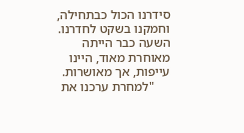סידרנו הכול כבתחילה, וחמקנו בשקט לחדרנו. השעה כבר הייתה מאוחרת מאוד, היינו עייפות, אך מאושרות.
     "למחרת ערכנו את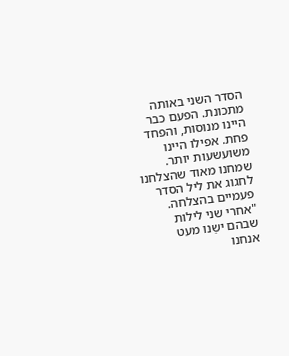הסדר השני באותה מתכונת. הפעם כבר היינו מנוסות, והפחד פחת. אפילו היינו משועשעות יותר. שמחנו מאוד שהצלחנו לחגוג את ליל הסדר פעמיים בהצלחה. "אחרי שני לילות שבהם ישַנו מעט אנחנו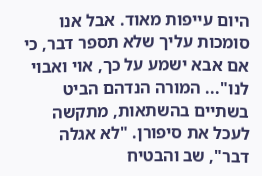היום עייפות מאוד. אבל אנו סומכות עליך שלא תספר דבר, כי אם אבא ישמע על כך, אוי ואבוי לנו"... המורה הנדהם הביט בשתיים בהשתאות, מתקשה לעכל את סיפורן. "לא אגלה דבר", שב והבטיח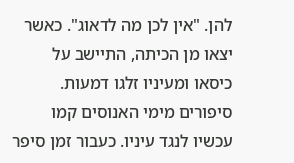להן. "אין לכן מה לדאוג". כאשר יצאו מן הכיתה, התיישב על כיסאו ומעיניו זלגו דמעות. סיפורים מימי האנוסים קמו עכשיו לנגד עיניו. כעבור זמן סיפר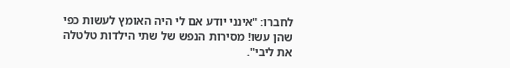לחברו: "אינני יודע אם לי היה האומץ לעשות כפי שהן עשו! מסירות הנפש של שתי הילדות טלטלה את ליבי".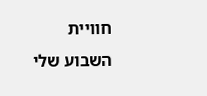חוויית השבוע שלי